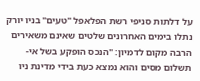על דלתות סניפי רשת הפלאפל "טעים" בניו יורק נתלו בימים האחרונים שלטים שאינם משאירים הרבה מקום לדמיון: "הנכס הופקע בשל אי-תשלום מסים והוא נמצא כעת בידי מדינת ניו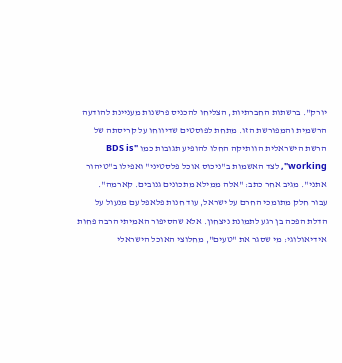יורק". ברשתות החברתיות, הצליחו להכניס פרשנות מעניינת להודעה הרשמית והמפורשת הזו. מתחת לפוסטים שדיווחו על קריסתה של הרשת הישראלית הוותיקה החלו להופיע תגובות כמו "BDS is working", לצד האשמות ב"ניכוס אוכל פלסטיני" ואפילו ב"טיהור אתני". מגיב אחר כתב: "אלה ממילא מתכונים גנובים. קארמה".
עבור חלק מתומכי החרם על ישראל, עוד חנות פלאפל עם מנעול על הדלת הפכה בן רגע לתמונת ניצחון. אלא שהסיפור האמיתי הרבה פחות אידיאולוגי: מי שסגר את "טעים", מחלוצי האוכל הישראלי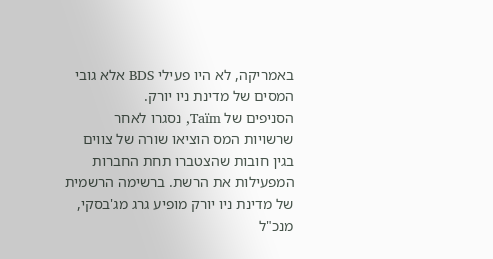באמריקה, לא היו פעילי BDS אלא גובי המסים של מדינת ניו יורק.
הסניפים של Taïm, נסגרו לאחר שרשויות המס הוציאו שורה של צווים בגין חובות שהצטברו תחת החברות המפעילות את הרשת. ברשימה הרשמית של מדינת ניו יורק מופיע גרג מג'בסקי, מנכ"ל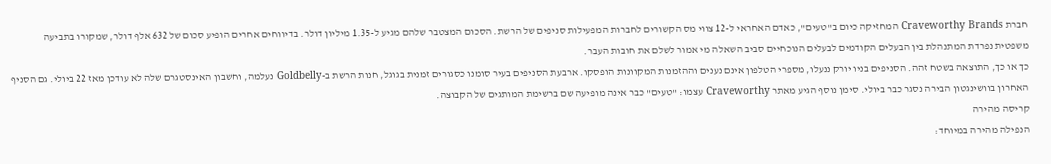חברת Craveworthy Brands המחזיקה כיום ב"טעים", כאדם האחראי ל-12 צווי מס הקשורים לחברות המפעילות סניפים של הרשת. הסכום המצטבר שלהם מגיע ל-1.35 מיליון דולר. בדיווחים אחרים הופיע סכום של 632 אלף דולר, שמקורו בתביעה משפטית נפרדת המתנהלת בין הבעלים הקודמים לבעלים הנוכחיים סביב השאלה מי אמור לשלם את חובות העבר.
כך או כך, התוצאה בשטח זהה. הסניפים בניו יורק ננעלו, מספרי הטלפון אינם נענים וההזמנות המקוונות הופסקו. ארבעת הסניפים בעיר סומנו כסגורים זמנית בגוגל, חנות הרשת ב-Goldbelly נעלמה, וחשבון האינסטגרם שלה לא עודכן מאז 22 ביולי. גם הסניף האחרון בוושינגטון הבירה נסגר כבר ביולי. סימן נוסף הגיע מאתר Craveworthy עצמו: "טעים" כבר אינה מופיעה שם ברשימת המותגים של הקבוצה.
קריסה מהירה
הנפילה מהירה במיוחד: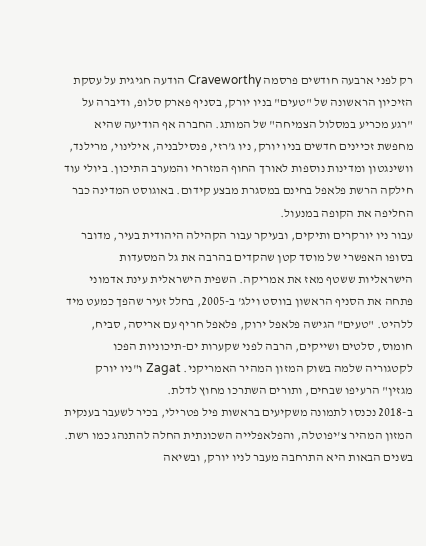רק לפני ארבעה חודשים פרסמה Craveworthy הודעה חגיגית על עסקת הזיכיון הראשונה של "טעים" בניו יורק, בסניף פארק סלופ, ודיברה על "רגע מכריע במסלול הצמיחה" של המותג. החברה אף הודיעה שהיא מחפשת זכיינים חדשים בניו יורק, ניו ג'רזי, פנסילבניה, אילינוי, מרילנד, וושינגטון ומדינות נוספות לאורך החוף המזרחי והמערב התיכון. ביולי עוד חילקה הרשת פלאפל בחינם במסגרת מבצע קידום. באוגוסט המדינה כבר החליפה את הקופה במנעול.
עבור ניו יורקרים ותיקים, ובעיקר עבור הקהילה היהודית בעיר, מדובר בסופו האפשרי של מוסד קטן שהקדים בהרבה את גל המסעדות הישראליות ששטף מאז את אמריקה. השפית הישראלית עינת אדמוני פתחה את הסניף הראשון בווסט וילג' ב-2005, בחלל זעיר שהפך כמעט מיד ללהיט. "טעים" הגישה פלאפל ירוק, פלאפל חריף עם אריסה, סביח, חומוס, סלטים ושייקים, הרבה לפני שקערות ים-תיכוניות הפכו לקטגוריה שלמה בשוק המזון המהיר האמריקני. Zagat ו"ניו יורק מגזין" הרעיפו שבחים, ותורים השתרכו מחוץ לדלת.
ב-2018 נכנסו לתמונה משקיעים בראשות פיל פטרילי, בכיר לשעבר בענקית המזון המהיר צ'יפוטלה, והפלאפלייה השכונתית החלה להתנהג כמו רשת. בשנים הבאות היא התרחבה מעבר לניו יורק, ובשיאה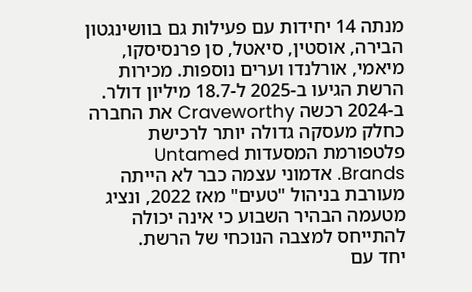מנתה 14 יחידות עם פעילות גם בוושינגטון הבירה, אוסטין, סיאטל, סן פרנסיסקו, מיאמי, אורלנדו וערים נוספות. מכירות הרשת הגיעו ב-2025 ל-18.7 מיליון דולר. ב-2024 רכשה Craveworthy את החברה כחלק מעסקה גדולה יותר לרכישת פלטפורמת המסעדות Untamed Brands. אדמוני עצמה כבר לא הייתה מעורבת בניהול "טעים" מאז 2022, ונציג מטעמה הבהיר השבוע כי אינה יכולה להתייחס למצבה הנוכחי של הרשת.
יחד עם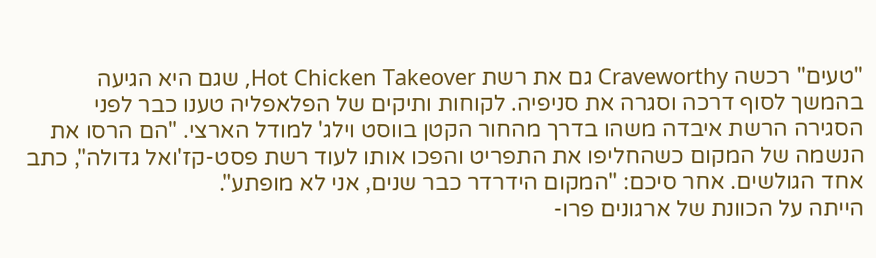"טעים" רכשה Craveworthy גם את רשת Hot Chicken Takeover, שגם היא הגיעה בהמשך לסוף דרכה וסגרה את סניפיה. לקוחות ותיקים של הפלאפליה טענו כבר לפני הסגירה הרשת איבדה משהו בדרך מהחור הקטן בווסט וילג' למודל הארצי. "הם הרסו את הנשמה של המקום כשהחליפו את התפריט והפכו אותו לעוד רשת פסט-קז'ואל גדולה", כתב אחד הגולשים. אחר סיכם: "המקום הידרדר כבר שנים, אני לא מופתע".
הייתה על הכוונת של ארגונים פרו-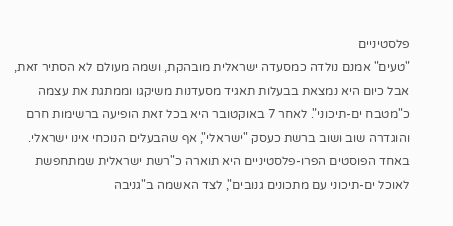פלסטיניים
"טעים" אמנם נולדה כמסעדה ישראלית מובהקת, ושמה מעולם לא הסתיר זאת, אבל כיום היא נמצאת בבעלות תאגיד מסעדנות משיקגו וממתגת את עצמה כ"מטבח ים-תיכוני". לאחר 7 באוקטובר היא בכל זאת הופיעה ברשימות חרם והוגדרה שוב ושוב ברשת כעסק "ישראלי", אף שהבעלים הנוכחי אינו ישראלי. באחד הפוסטים הפרו-פלסטיניים היא תוארה כ"רשת ישראלית שמתחפשת לאוכל ים-תיכוני עם מתכונים גנובים", לצד האשמה ב"גניבה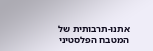אתנו-תרבותית של המטבח הפלסטיני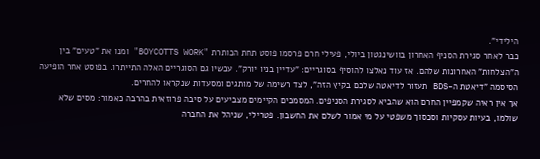הילידי".
כבר לאחר סגירת הסניף האחרון בוושינגטון ביולי, פעילי חרם פרסמו פוסט תחת הכותרת "BOYCOTTS WORK" ומנו את "טעים" בין ה"הצלחות" האחרונות שלהם. אז עוד נאלצו להוסיף בסוגריים: "עדיין בניו יורק". עכשיו גם הסוגריים האלה התייתרו. בפוסט אחר הופיעה הסיסמה "דיאטת ה-BDS תעזור לדיאטה שלכם בקיץ הזה", לצד רשימה של מותגים ומסעדות שנקראו להחרים.
אך אין ראיה שקמפיין החרם הוא שהביא לסגירת הסניפים. המסמכים הקיימים מצביעים על סיבה פרוזאית בהרבה כאמור: מסים שלא שולמו, בעיות עסקיות וסכסוך משפטי על מי אמור לשלם את החשבון. פטרילי, שניהל את החברה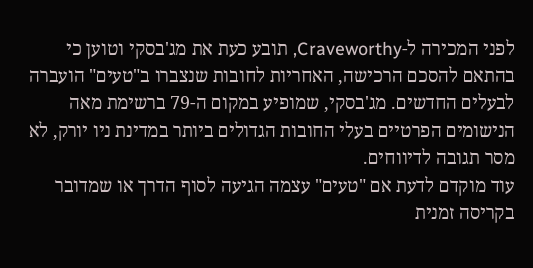לפני המכירה ל-Craveworthy, תובע כעת את מג'בסקי וטוען כי בהתאם להסכם הרכישה, האחריות לחובות שנצברו ב"טעים" הועברה לבעלים החדשים. מג'בסקי, שמופיע במקום ה-79 ברשימת מאה הנישומים הפרטיים בעלי החובות הגדולים ביותר במדינת ניו יורק, לא מסר תגובה לדיווחים.
עוד מוקדם לדעת אם "טעים" עצמה הגיעה לסוף הדרך או שמדובר בקריסה זמנית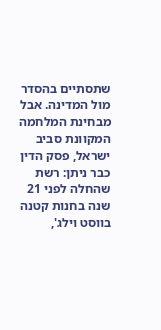שתסתיים בהסדר מול המדינה. אבל מבחינת המלחמה המקוונת סביב ישראל, פסק הדין כבר ניתן: רשת שהחלה לפני 21 שנה בחנות קטנה בווסט וילג',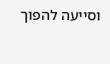וסייעה להפוך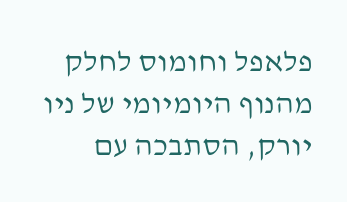פלאפל וחומוס לחלק מהנוף היומיומי של ניו יורק, הסתבכה עם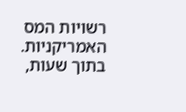רשויות המס האמריקניות. בתוך שעות,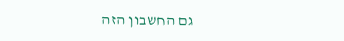גם החשבון הזה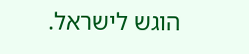הוגש לישראל.